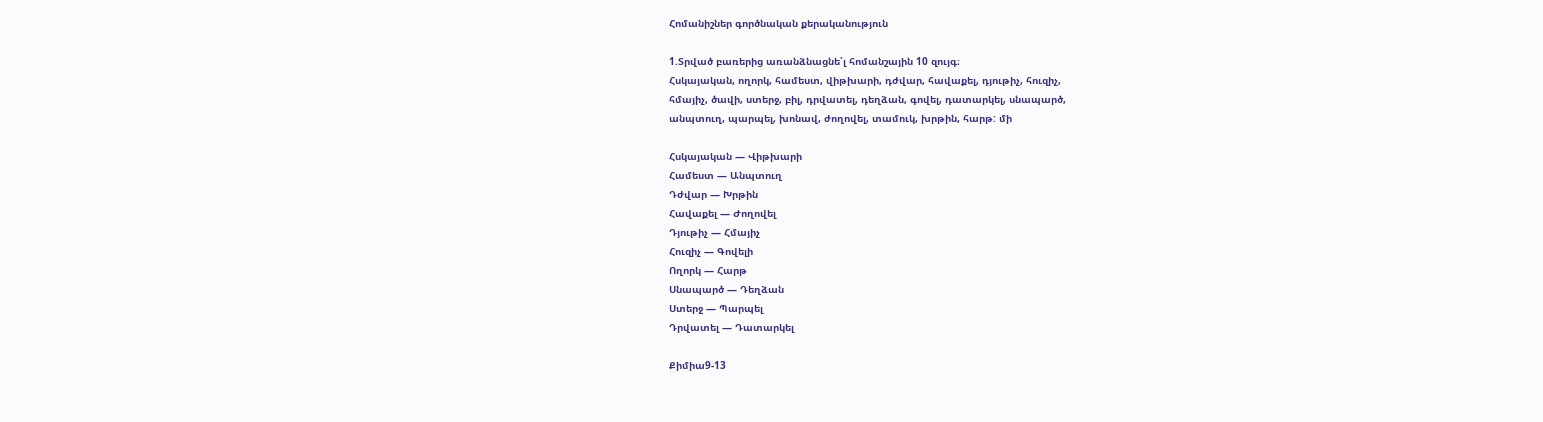Հոմանիշներ գործնական քերականություն

1.Տրված բառերից առանձնացնե՛լ հոմանշային 10 զույգ։
Հսկայական, ողորկ, համեստ, վիթխարի, դժվար, հավաքել, դյութիչ, հուզիչ,
հմայիչ, ծավի, ստերջ, բիլ, դրվատել, դեղձան, գովել, դատարկել, սնապարծ,
անպտուղ, պարպել, խոնավ, ժողովել, տամուկ, խրթին, հարթ: մի

Հսկայական — Վիթխարի
Համեստ — Անպտուղ
Դժվար — Խրթին
Հավաքել — Ժողովել
Դյութիչ — Հմայիչ
Հուզիչ — Գովելի
Ողորկ — Հարթ
Սնապարծ — Դեղձան
Ստերջ — Պարպել
Դրվատել — Դատարկել

Քիմիա9-13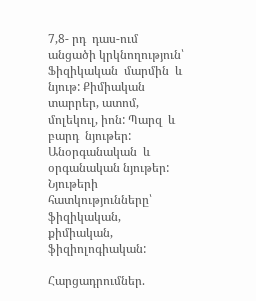7,8- րդ  դաս-ում անցածի կրկնողություն՝ Ֆիզիկական  մարմին  և նյութ: Քիմիական  տարրեր, ատոմ, մոլեկուլ, իոն: Պարզ  և  բարդ  նյութեր: Անօրգանական  և  օրգանական նյութեր: Նյութերի  հատկությունները՝ ֆիզիկական, քիմիական, ֆիզիոլոգիական:

Հարցադրումներ.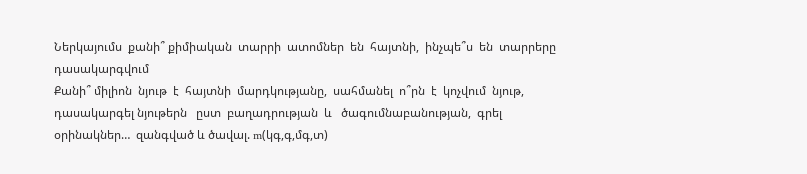Ներկայումս  քանի՞ քիմիական  տարրի  ատոմներ  են  հայտնի,  ինչպե՞ս  են  տարրերը  դասակարգվում
Քանի՞ միլիոն  նյութ  է  հայտնի  մարդկությանը,  սահմանել  ո՞րն  է  կոչվում  նյութ, դասակարգել նյութերն   ըստ  բաղադրության  և   ծագումնաբանության,  գրել  օրինակներ…  զանգված և ծավալ. m(կգ,գ,մգ,տ)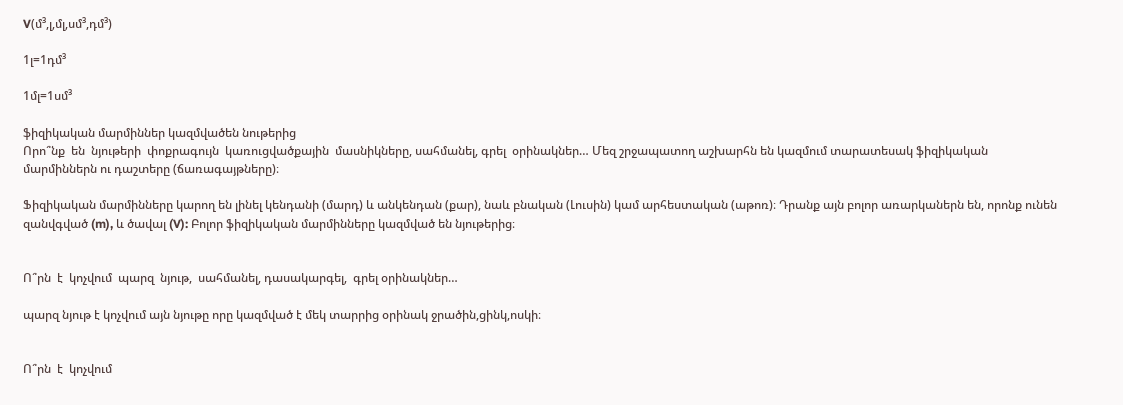V(մ³,լ,մլ,սմ³,դմ³)

1լ=1դմ³

1մլ=1սմ³

ֆիզիկական մարմիններ կազմվածեն նութերից
Որո՞նք  են  նյութերի  փոքրագույն  կառուցվածքային  մասնիկները, սահմանել, գրել  օրինակներ… Մեզ շրջապատող աշխարհն են կազմում տարատեսակ ֆիզիկական մարմիններն ու դաշտերը (ճառագայթները)։

Ֆիզիկական մարմինները կարող են լինել կենդանի (մարդ) և անկենդան (քար), նաև բնական (Լուսին) կամ արհեստական (աթոռ)։ Դրանք այն բոլոր առարկաներն են, որոնք ունեն զանվգված (m), և ծավալ (V): Բոլոր ֆիզիկական մարմինները կազմված են նյութերից։


Ո՞րն  է  կոչվում  պարզ  նյութ,  սահմանել, դասակարգել,  գրել օրինակներ…

պարզ նյութ է կոչվում այն նյութը որը կազմված է մեկ տարրից օրինակ ջրածին,ցինկ,ոսկի։


Ո՞րն  է  կոչվում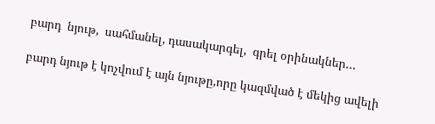բարդ  նյութ,  սահմանել, դասակարգել,  գրել օրինակներ…

բարդ նյութ է կոչվում է այն նյութը,որը կազմված է մեկից ավելի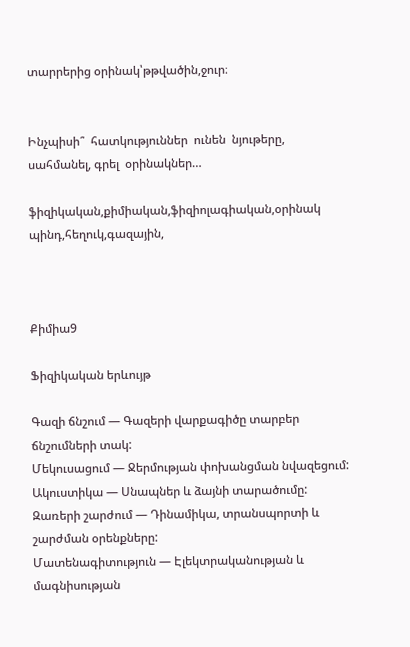տարրերից օրինակ՝թթվածին,ջուր։


Ինչպիսի՞  հատկություններ  ունեն  նյութերը, սահմանել, գրել  օրինակներ…

ֆիզիկական,քիմիական,ֆիզիոլագիական,օրինակ պինդ,հեղուկ,գազային,



Քիմիա9

Ֆիզիկական երևույթ

Գազի ճնշում — Գազերի վարքագիծը տարբեր ճնշումների տակ:
Մեկուսացում — Ջերմության փոխանցման նվազեցում:
Ակուստիկա — Սնապներ և ձայնի տարածումը:
Զառերի շարժում — Դինամիկա, տրանսպորտի և շարժման օրենքները:
Մատենագիտություն — Էլեկտրականության և մագնիսության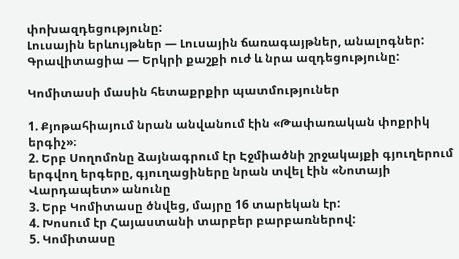փոխազդեցությունը:
Լուսային երևույթներ — Լուսային ճառագայթներ, անալոգներ:
Գրավիտացիա — Երկրի քաշքի ուժ և նրա ազդեցությունը:

Կոմիտասի մասին հետաքրքիր պատմություներ

1. Քյոթահիայում նրան անվանում էին «Թափառական փոքրիկ երգիչ»։
2. Երբ Սողոմոնը ձայնագրում էր Էջմիածնի շրջակայքի գյուղերում երգվող երգերը, գյուղացիները նրան տվել էին «Նոտայի Վարդապետ» անունը
3. Երբ Կոմիտասը ծնվեց, մայրը 16 տարեկան էր:
4. Խոսում էր Հայաստանի տարբեր բարբառներով:
5. Կոմիտասը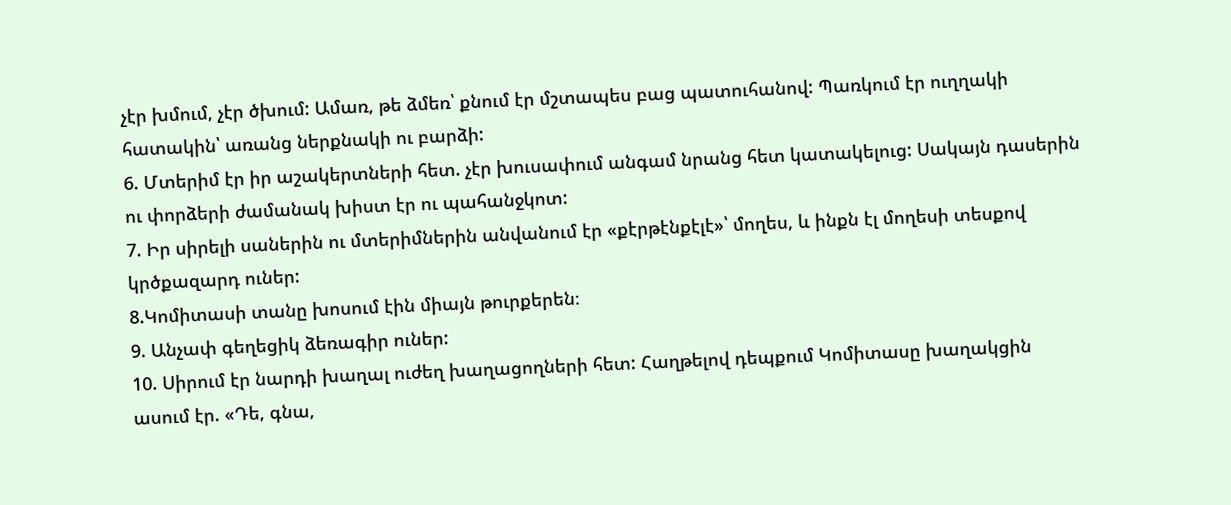չէր խմում, չէր ծխում: Ամառ, թե ձմեռ՝ քնում էր մշտապես բաց պատուհանով: Պառկում էր ուղղակի հատակին՝ առանց ներքնակի ու բարձի:
6. Մտերիմ էր իր աշակերտների հետ. չէր խուսափում անգամ նրանց հետ կատակելուց: Սակայն դասերին ու փորձերի ժամանակ խիստ էր ու պահանջկոտ:
7. Իր սիրելի սաներին ու մտերիմներին անվանում էր «քէրթէնքէլէ»՝ մողես, և ինքն էլ մողեսի տեսքով կրծքազարդ ուներ:
8.Կոմիտասի տանը խոսում էին միայն թուրքերեն։
9. Անչափ գեղեցիկ ձեռագիր ուներ:
10. Սիրում էր նարդի խաղալ ուժեղ խաղացողների հետ: Հաղթելով դեպքում Կոմիտասը խաղակցին ասում էր. «Դե, գնա,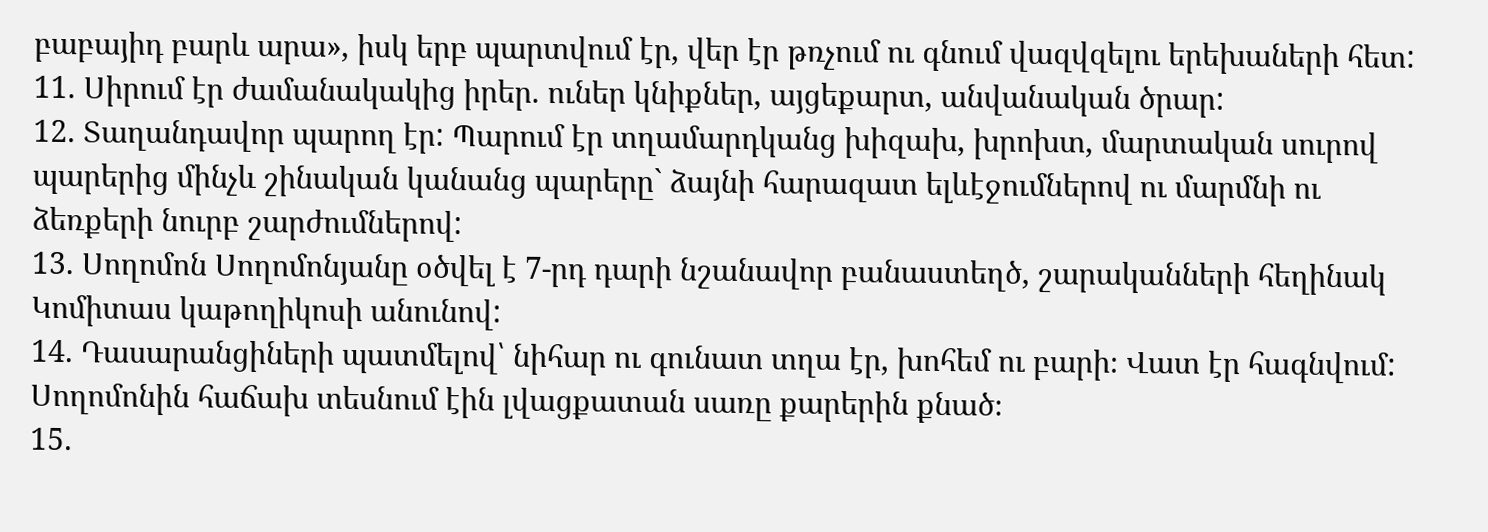բաբայիդ բարև արա», իսկ երբ պարտվում էր, վեր էր թռչում ու գնում վազվզելու երեխաների հետ:
11. Սիրում էր ժամանակակից իրեր. ուներ կնիքներ, այցեքարտ, անվանական ծրար:
12. Տաղանդավոր պարող էր: Պարում էր տղամարդկանց խիզախ, խրոխտ, մարտական սուրով պարերից մինչև շինական կանանց պարերը` ձայնի հարազատ ելևէջումներով ու մարմնի ու ձեռքերի նուրբ շարժումներով:
13. Սողոմոն Սողոմոնյանը օծվել է 7-րդ դարի նշանավոր բանաստեղծ, շարականների հեղինակ Կոմիտաս կաթողիկոսի անունով:
14. Դասարանցիների պատմելով՝ նիհար ու գունատ տղա էր, խոհեմ ու բարի։ Վատ էր հագնվում: Սողոմոնին հաճախ տեսնում էին լվացքատան սառը քարերին քնած։
15.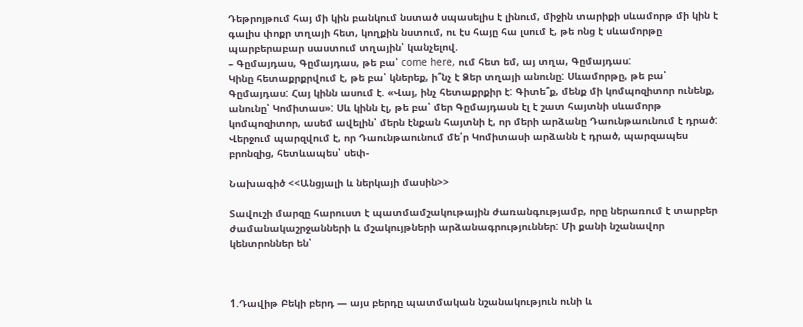Դեթրոյթում հայ մի կին բանկում նստած սպասելիս է լինում, միջին տարիքի սևամորթ մի կին է գալիս փոքր տղայի հետ, կողքին նստում, ու էս հայը հա լսում է, թե ոնց է սևամորթը պարբերաբար սաստում տղային՝ կանչելով.
– Գըմայդաս, Գըմայդաս, թե բա՝ come here, ում հետ եմ, այ տղա, Գըմայդաս:
Կինը հետաքրքրվում է, թե բա՝ կներեք, ի՞նչ է Ձեր տղայի անունը: Սևամորթը, թե բա՝ Գըմայդաս: Հայ կինն ասում է. «Վայ, ինչ հետաքրքիր է: Գիտե՞ք, մենք մի կոմպոզիտոր ունենք, անունը՝ Կոմիտաս»: Սև կինն էլ, թե բա՝ մեր Գըմայդասն էլ է շատ հայտնի սևամորթ կոմպոզիտոր, ասեմ ավելին՝ մերն էնքան հայտնի է, որ մերի արձանը Դաունթաունում է դրած:
Վերջում պարզվում է, որ Դաունթաունում մե՛ր Կոմիտասի արձանն է դրած, պարզապես բրոնզից, հետևապես՝ սեփ-

Նախագիծ <<Անցյալի և ներկայի մասին>>

Տավուշի մարզը հարուստ է պատմամշակութային ժառանգությամբ, որը ներառում է տարբեր ժամանակաշրջանների և մշակույթների արձանագրություններ: Մի քանի նշանավոր կենտրոններ են՝



1.Դավիթ Բեկի բերդ — այս բերդը պատմական նշանակություն ունի և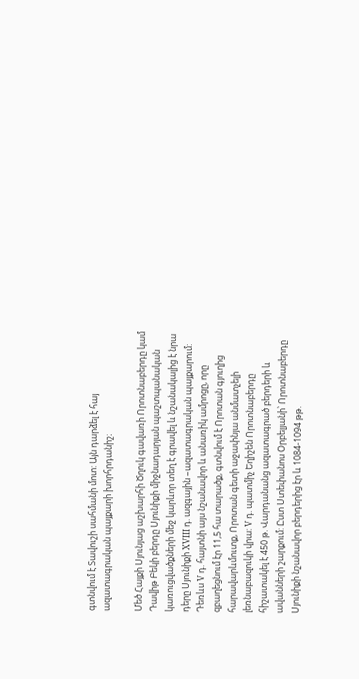գտնվում է Տավուշի սահմանի մոտ: Այն դարձել է հայ ազատագրական պայքարի խորհրդանիշ։

Մեծ Հայքի Սյունյաց աշխարհի Ծղուկ գավառի Որոտնաբերդը կամ Դավիթ Բեկի բերդը Սյունիքի միջնադարյան պաշտպանական կառուցվածքների մեջ կարևոր տեղ է գրավել և նշանակալից է նրա դերը Սյունիքի XVIII դ. ազգային –ազատագրական պայքարում: Դեռևս V դ. հայտնի այս նշանավոր և անառիկ ամրոցը, որը զբաղեցնում էր 11,5 հա տարածք, գտնվում է Որոտան գյուղից հարավարևմուտք, Որոտան գետի աջափնյա անմատչելի լեռնաբազուկի վրա: V դ. պատմիչ Եղիշեն Որոտնաբերդը հիշատակել է 450 թ. Վարդանանց ազատագրած բերդերի և ավանների շարքում: Ըստ Ստեփանոս Օրբելյանի՝ Որոտնաբերդը Սյունիքի նշանավոր բերդերից էր և 1084-1094 թթ.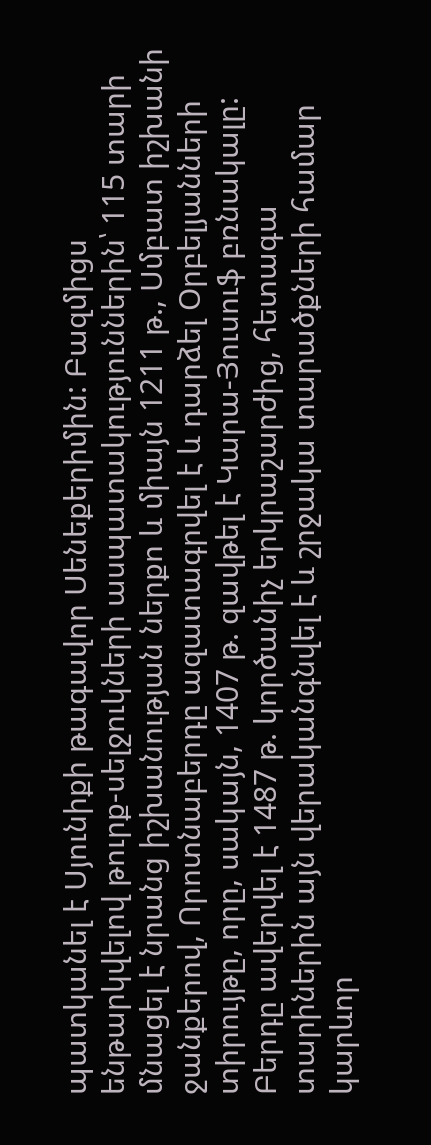պատկանել է Սյունիքի թագավոր Սենեքերիմին: Բազմիցս ենթարկվելով թուրք-սելջուկների ասպատակություններին՝ 115 տարի մնացել է նրանց իշխանության ներքո և միայն 1211 թ., Սմբատ իշխանի ջանքերով, Որոտնաբերդը ազատագրվել է և դարձել Օրբելյանների տիրույթը, որը, սակայն, 1407 թ. զավթել է Կարա-Յուսուֆ բռնակալը: Բերդը ավերվել է 1487 թ. կործանիչ երկրաշարժից, հետագա տարիներին այն վերականգնվել է և շրջակա տարածքների համար կարևոր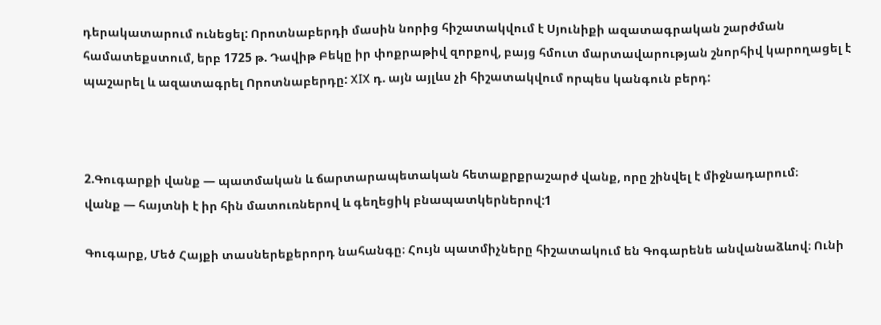դերակատարում ունեցել: Որոտնաբերդի մասին նորից հիշատակվում է Սյունիքի ազատագրական շարժման համատեքստում, երբ 1725 թ. Դավիթ Բեկը իր փոքրաթիվ զորքով, բայց հմուտ մարտավարության շնորհիվ կարողացել է պաշարել և ազատագրել Որոտնաբերդը: XIX դ. այն այլևս չի հիշատակվում որպես կանգուն բերդ:



2.Գուգարքի վանք — պատմական և ճարտարապետական հետաքրքրաշարժ վանք, որը շինվել է միջնադարում։
վանք — հայտնի է իր հին մատուռներով և գեղեցիկ բնապատկերներով:1

Գուգարք, Մեծ Հայքի տասներեքերորդ նահանգը։ Հույն պատմիչները հիշատակում են Գոգարենե անվանաձևով։ Ունի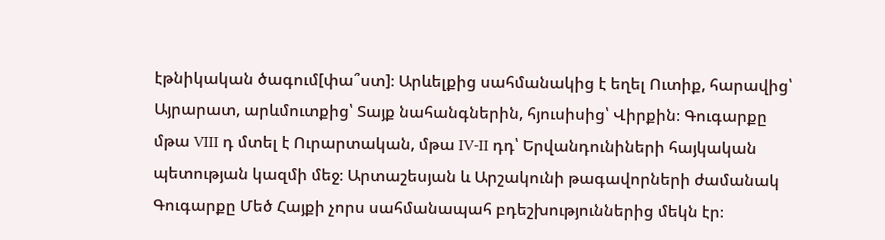էթնիկական ծագում[փա՞ստ]։ Արևելքից սահմանակից է եղել Ուտիք, հարավից՝ Այրարատ, արևմուտքից՝ Տայք նահանգներին, հյուսիսից՝ Վիրքին։ Գուգարքը մթա VIII դ մտել է Ուրարտական, մթա IV-II դդ՝ Երվանդունիների հայկական պետության կազմի մեջ։ Արտաշեսյան և Արշակունի թագավորների ժամանակ Գուգարքը Մեծ Հայքի չորս սահմանապահ բդեշխություններից մեկն էր։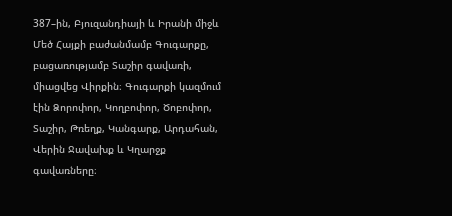387–ին, Բյուզանդիայի և Իրանի միջև Մեծ Հայքի բաժանմամբ Գուգարքը, բացառությամբ Տաշիր գավառի, միացվեց Վիրքին։ Գուգարքի կազմում էին Ձորոփոր, Կողբոփոր, Ծոբոփոր, Տաշիր, Թռեղք, Կանգարք, Արդահան, Վերին Ջավախք և Կղարջք գավառները։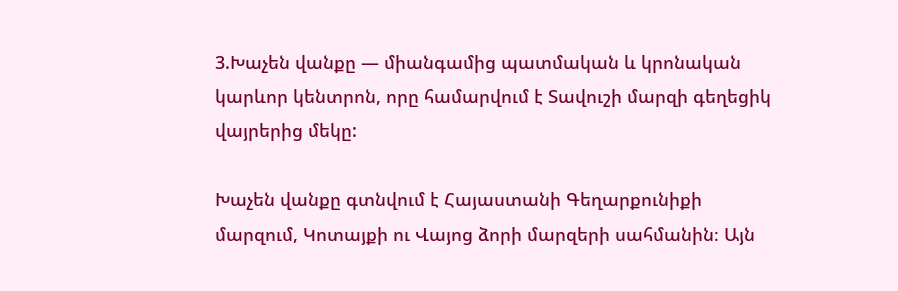3.Խաչեն վանքը — միանգամից պատմական և կրոնական կարևոր կենտրոն, որը համարվում է Տավուշի մարզի գեղեցիկ վայրերից մեկը:

Խաչեն վանքը գտնվում է Հայաստանի Գեղարքունիքի մարզում, Կոտայքի ու Վայոց ձորի մարզերի սահմանին։ Այն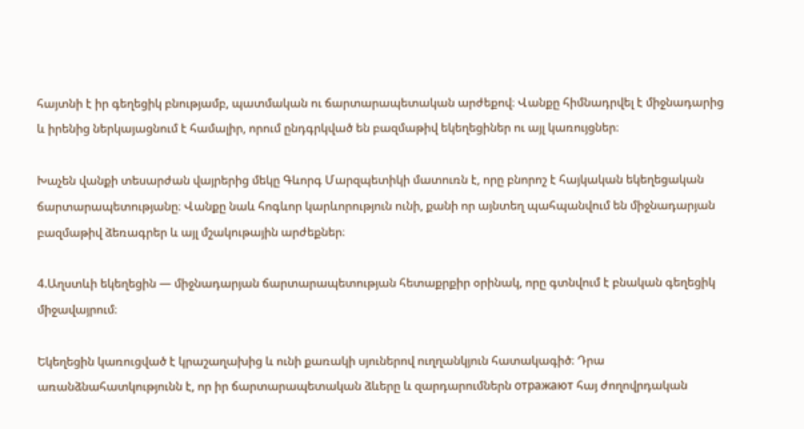հայտնի է իր գեղեցիկ բնությամբ, պատմական ու ճարտարապետական արժեքով։ Վանքը հիմնադրվել է միջնադարից և իրենից ներկայացնում է համալիր, որում ընդգրկված են բազմաթիվ եկեղեցիներ ու այլ կառույցներ։

Խաչեն վանքի տեսարժան վայրերից մեկը Գևորգ Մարզպետիկի մատուռն է, որը բնորոշ է հայկական եկեղեցական ճարտարապետությանը։ Վանքը նաև հոգևոր կարևորություն ունի, քանի որ այնտեղ պահպանվում են միջնադարյան բազմաթիվ ձեռագրեր և այլ մշակութային արժեքներ։

4.Աղստևի եկեղեցին — միջնադարյան ճարտարապետության հետաքրքիր օրինակ, որը գտնվում է բնական գեղեցիկ միջավայրում։

Եկեղեցին կառուցված է կրաշաղախից և ունի քառակի սյուներով ուղղանկյուն հատակագիծ։ Դրա առանձնահատկությունն է, որ իր ճարտարապետական ձևերը և զարդարումներն отражают հայ ժողովրդական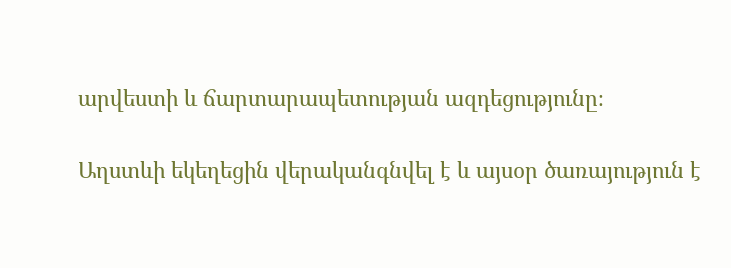արվեստի և ճարտարապետության ազդեցությունը։

Աղստևի եկեղեցին վերականգնվել է և այսօր ծառայություն է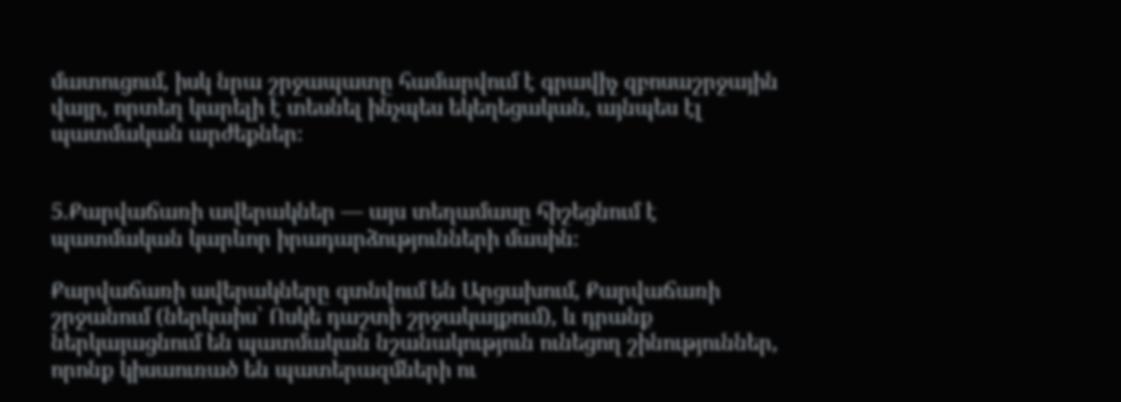մատուցում, իսկ նրա շրջապատը համարվում է գրավիչ զբոսաշրջային վայր, որտեղ կարելի է տեսնել ինչպես եկեղեցական, այնպես էլ պատմական արժեքներ։


5.Քարվաճառի ավերակներ — այս տեղամասը հիշեցնում է պատմական կարևոր իրադարձությունների մասին։

Քարվաճառի ավերակները գտնվում են Արցախում, Քարվաճառի շրջանում (ներկաիս՝ Ոսկե դաշտի շրջակայքում), և դրանք ներկայացնում են պատմական նշանակություն ունեցող շինություններ, որոնք կիսաուռած են պատերազմների ու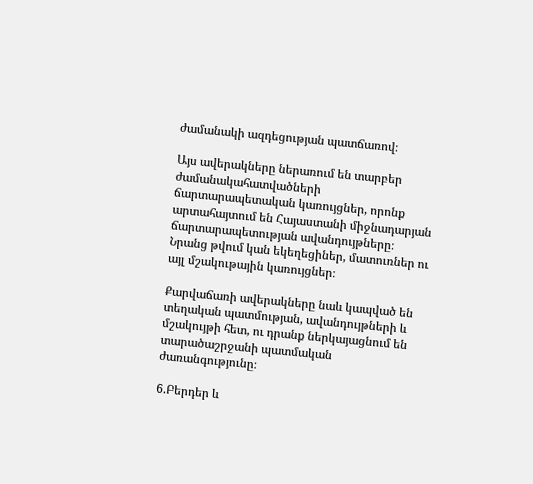ժամանակի ազդեցության պատճառով։

Այս ավերակները ներառում են տարբեր ժամանակահատվածների ճարտարապետական կառույցներ, որոնք արտահայտում են Հայաստանի միջնադարյան ճարտարապետության ավանդույթները։ Նրանց թվում կան եկեղեցիներ, մատուռներ ու այլ մշակութային կառույցներ։

Քարվաճառի ավերակները նաև կապված են տեղական պատմության, ավանդույթների և մշակույթի հետ, ու դրանք ներկայացնում են տարածաշրջանի պատմական ժառանգությունը։

6.Բերդեր և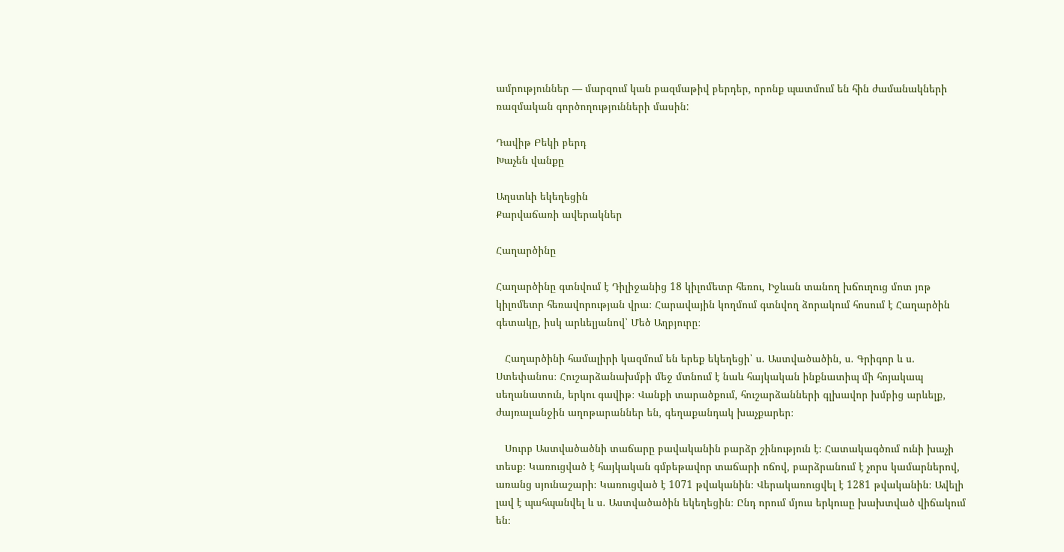ամրություններ — մարզում կան բազմաթիվ բերդեր, որոնք պատմում են հին ժամանակների ռազմական գործողությունների մասին:

Դավիթ Բեկի բերդ
Խաչեն վանքը

Աղստևի եկեղեցին
Քարվաճառի ավերակներ

Հաղարծինը

Հաղարծինը գտնվում է Դիլիջանից 18 կիլոմետր հեռու, Իջևան տանող խճուղուց մոտ յոթ կիլոմետր հեռավորության վրա։ Հարավային կողմում գտնվող ձորակում հոսում է Հաղարծին գետակը, իսկ արևելյանով՝ Մեծ Աղբյուրը։

   Հաղարծինի համալիրի կազմում են երեք եկեղեցի՝ ս. Աստվածածին, ս. Գրիգոր և ս. Ստեփանոս։ Հուշարձանախմբի մեջ մտնում է նաև հայկական ինքնատիպ մի հոյակապ սեղանատուն, երկու գավիթ։ Վանքի տարածքում, հուշարձանների գլխավոր խմբից արևելք, ժայռալանջին աղոթարաններ են, գեղաքանդակ խաչքարեր։

   Սուրբ Աստվածածնի տաճարը բավականին բարձր շինություն է։ Հատակագծում ունի խաչի տեսք։ Կառուցված է հայկական գմբեթավոր տաճարի ոճով, բարձրանում է չորս կամարներով, առանց սյունաշարի։ Կառուցված է 1071 թվականին։ Վերակառուցվել է 1281 թվականին։ Ավելի լավ է պահպանվել և ս. Աստվածածին եկեղեցին։ Ընդ որում մյուս երկուսը խախտված վիճակում են։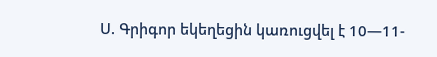Ս. Գրիգոր եկեղեցին կառուցվել է 10—11-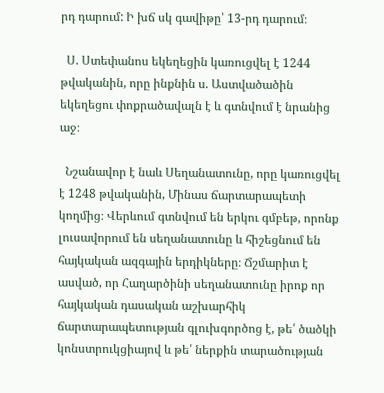րդ դարում: Ի խճ սկ գավիթը՝ 13-րդ դարում։

  Ս. Ստեփանոս եկեղեցին կառուցվել է 1244 թվականին, որը ինքնին ս. Աստվածածին եկեղեցու փոքրածավալն է և գտնվում է նրանից աջ։

  Նշանավոր է նաև Սեղանատունը, որը կառուցվել է 1248 թվականին, Մինաս ճարտարապետի կողմից։ Վերևում գտնվում են երկու գմբեթ, որոնք լուսավորում են սեղանատունը և հիշեցնում են հայկական ազգային երդիկները։ Ճշմարիտ է ասված, որ Հաղարծինի սեղանատունը իրոք որ հայկական դասական աշխարհիկ ճարտարապետության գլուխգործոց է, թե՛ ծածկի կոնստրուկցիայով և թե՛ ներքին տարածության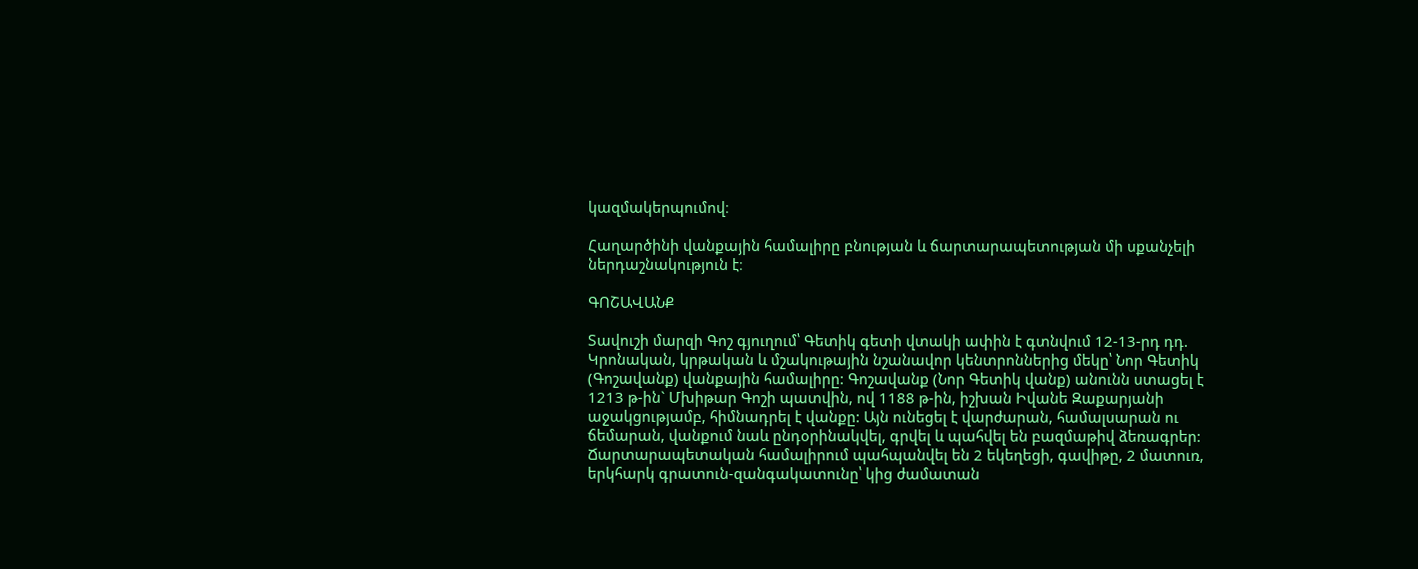կազմակերպումով։

Հաղարծինի վանքային համալիրը բնության և ճարտարապետության մի սքանչելի ներդաշնակություն է։

ԳՈՇԱՎԱՆՔ

Տավուշի մարզի Գոշ գյուղում՝ Գետիկ գետի վտակի ափին է գտնվում 12-13-րդ դդ. Կրոնական, կրթական և մշակութային նշանավոր կենտրոններից մեկը՝ Նոր Գետիկ (Գոշավանք) վանքային համալիրը: Գոշավանք (Նոր Գետիկ վանք) անունն ստացել է 1213 թ-ին` Մխիթար Գոշի պատվին, ով 1188 թ-ին, իշխան Իվանե Զաքարյանի աջակցությամբ, հիմնադրել է վանքը: Այն ունեցել է վարժարան, համալսարան ու ճեմարան, վանքում նաև ընդօրինակվել, գրվել և պահվել են բազմաթիվ ձեռագրեր:
Ճարտարապետական համալիրում պահպանվել են 2 եկեղեցի, գավիթը, 2 մատուռ, երկհարկ գրատուն-զանգակատունը՝ կից ժամատան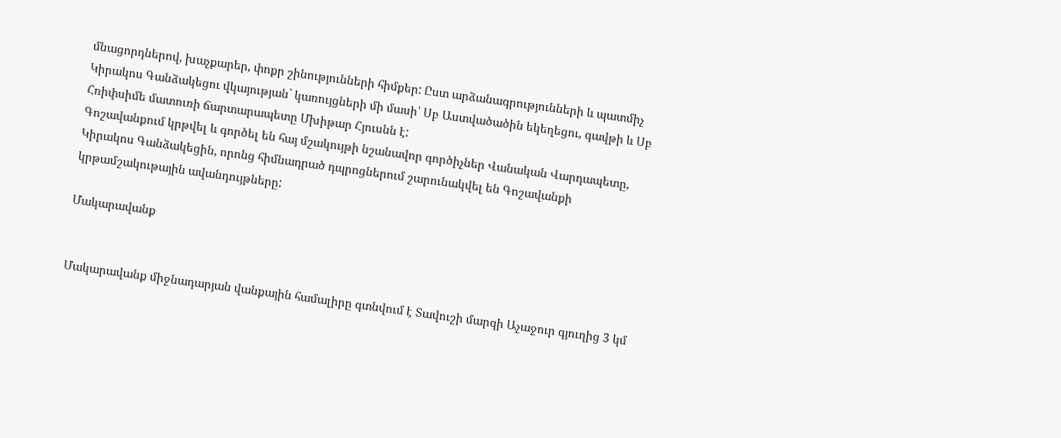մնացորդներով, խաչքարեր, փոքր շինությունների հիմքեր: Ըստ արձանագրությունների և պատմիչ Կիրակոս Գանձակեցու վկայության` կառույցների մի մասի՝ Սբ Աստվածածին եկեղեցու, գավթի և Սբ Հռիփսիմե մատուռի ճարտարապետը Մխիթար Հյուսնն է:
Գոշավանքում կրթվել և գործել են հայ մշակույթի նշանավոր գործիչներ Վանական Վարդապետը, Կիրակոս Գանձակեցին, որոնց հիմնադրած դպրոցներում շարունակվել են Գոշավանքի կրթամշակութային ավանդույթները:

Մակարավանք


Մակարավանք միջնադարյան վանքային համալիրը գտնվում է Տավուշի մարզի Աչաջուր գյուղից 3 կմ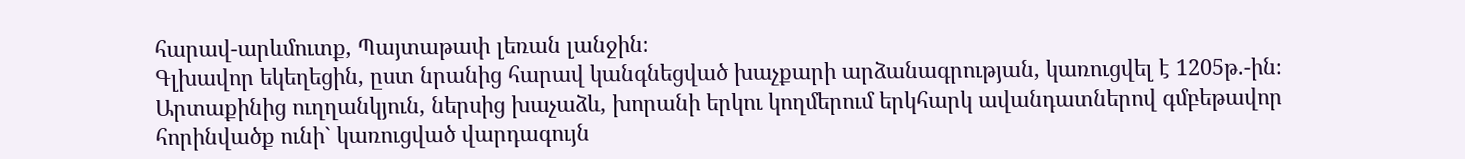հարավ-արևմուտք, Պայտաթափ լեռան լանջին։
Գլխավոր եկեղեցին, ըստ նրանից հարավ կանգնեցված խաչքարի արձանագրության, կառուցվել է 1205թ.-ին։ Արտաքինից ուղղանկյուն, ներսից խաչաձև, խորանի երկու կողմերում երկհարկ ավանդատներով գմբեթավոր հորինվածք ունի` կառուցված վարդագույն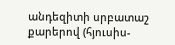անդեզիտի սրբատաշ քարերով (հյուսիս-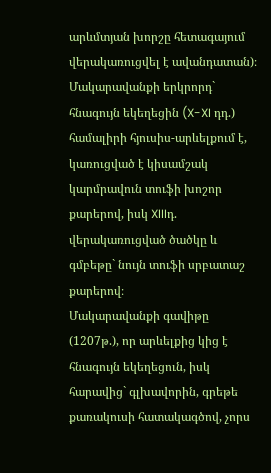արևմտյան խորշը հետագայում վերակառուցվել է ավանդատան)։
Մակարավանքի երկրորդ` հնագույն եկեղեցին (X-XI դդ.) համալիրի հյուսիս-արևելքում է, կառուցված է կիսամշակ կարմրավուն տուֆի խոշոր քարերով, իսկ XIIIդ. վերակառուցված ծածկը և գմբեթը` նույն տուֆի սրբատաշ քարերով։
Մակարավանքի գավիթը (1207թ.), որ արևելքից կից է հնագույն եկեղեցուն, իսկ հարավից` գլխավորին, գրեթե քառակուսի հատակագծով, չորս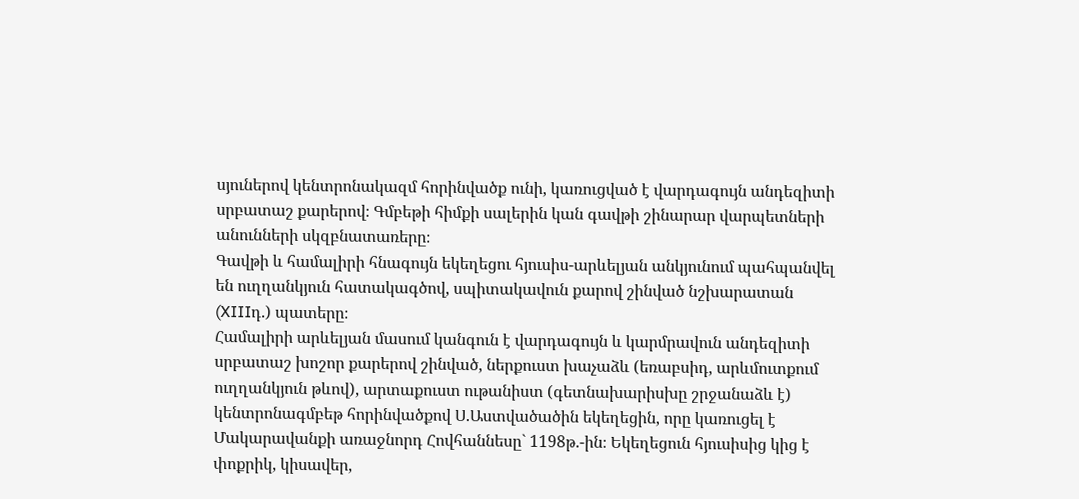սյուներով կենտրոնակազմ հորինվածք ունի, կառուցված է վարդագույն անդեզիտի սրբատաշ քարերով։ Գմբեթի հիմքի սալերին կան գավթի շինարար վարպետների անունների սկզբնատառերը։
Գավթի և համալիրի հնագույն եկեղեցու հյուսիս-արևելյան անկյունում պահպանվել են ուղղանկյուն հատակագծով, սպիտակավուն քարով շինված նշխարատան (XIIIդ.) պատերը։
Համալիրի արևելյան մասում կանգուն է վարդագույն և կարմրավուն անդեզիտի սրբատաշ խոշոր քարերով շինված, ներքուստ խաչաձև (եռաբսիդ, արևմուտքում ուղղանկյուն թևով), արտաքուստ ութանիստ (գետնախարիսխը շրջանաձև է) կենտրոնագմբեթ հորինվածքով Ս.Աստվածածին եկեղեցին, որը կառուցել է Մակարավանքի առաջնորդ Հովհաննեսը` 1198թ.-ին։ Եկեղեցուն հյուսիսից կից է փոքրիկ, կիսավեր,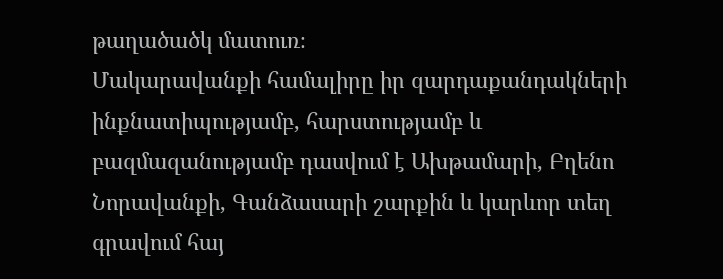թաղածածկ մատուռ։
Մակարավանքի համալիրը իր զարդաքանդակների ինքնատիպությամբ, հարստությամբ և բազմազանությամբ դասվում է Ախթամարի, Բղենո Նորավանքի, Գանձասարի շարքին և կարևոր տեղ գրավում հայ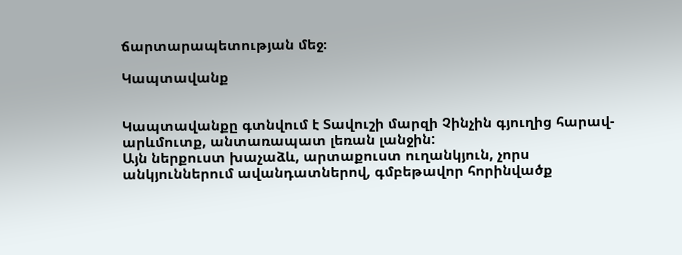ճարտարապետության մեջ։

Կապտավանք


Կապտավանքը գտնվում է Տավուշի մարզի Չինչին գյուղից հարավ-արևմուտք, անտառապատ լեռան լանջին:
Այն ներքուստ խաչաձև, արտաքուստ ուղանկյուն, չորս անկյուններում ավանդատներով, գմբեթավոր հորինվածք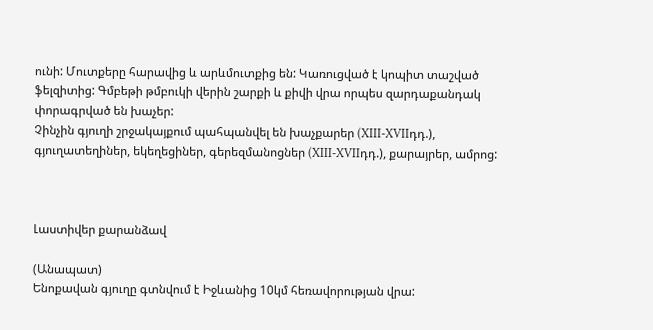ունի: Մուտքերը հարավից և արևմուտքից են: Կառուցված է կոպիտ տաշված ֆելզիտից: Գմբեթի թմբուկի վերին շարքի և քիվի վրա որպես զարդաքանդակ փորագրված են խաչեր:
Չինչին գյուղի շրջակայքում պահպանվել են խաչքարեր (XIII-XVIIդդ.), գյուղատեղիներ, եկեղեցիներ, գերեզմանոցներ (XIII-XVIIդդ.), քարայրեր, ամրոց:



Լաստիվեր քարանձավ

(Անապատ)
Ենոքավան գյուղը գտնվում է Իջևանից 10կմ հեռավորության վրա: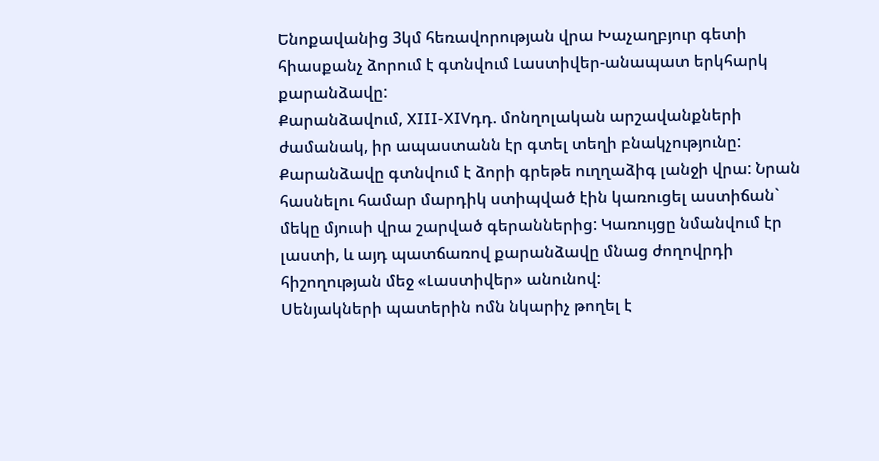Ենոքավանից 3կմ հեռավորության վրա Խաչաղբյուր գետի հիասքանչ ձորում է գտնվում Լաստիվեր-անապատ երկհարկ քարանձավը:
Քարանձավում, XIII-XIVդդ. մոնղոլական արշավանքների ժամանակ, իր ապաստանն էր գտել տեղի բնակչությունը:
Քարանձավը գտնվում է ձորի գրեթե ուղղաձիգ լանջի վրա: Նրան հասնելու համար մարդիկ ստիպված էին կառուցել աստիճան` մեկը մյուսի վրա շարված գերաններից: Կառույցը նմանվում էր լաստի, և այդ պատճառով քարանձավը մնաց ժողովրդի հիշողության մեջ «Լաստիվեր» անունով:
Սենյակների պատերին ոմն նկարիչ թողել է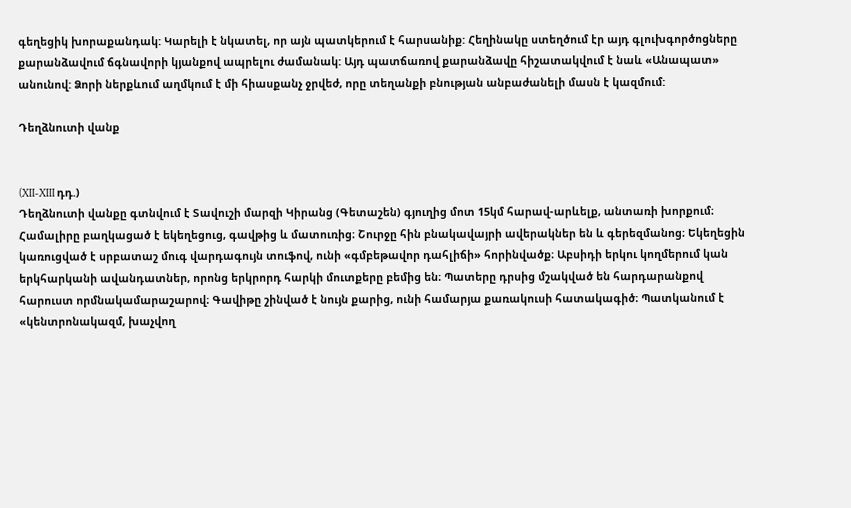գեղեցիկ խորաքանդակ: Կարելի է նկատել, որ այն պատկերում է հարսանիք: Հեղինակը ստեղծում էր այդ գլուխգործոցները քարանձավում ճգնավորի կյանքով ապրելու ժամանակ: Այդ պատճառով քարանձավը հիշատակվում է նաև «Անապատ» անունով: Ձորի ներքևում աղմկում է մի հիասքանչ ջրվեժ, որը տեղանքի բնության անբաժանելի մասն է կազմում:

Դեղձնուտի վանք


(XII-XIII դդ.)
Դեղձնուտի վանքը գտնվում է Տավուշի մարզի Կիրանց (Գետաշեն) գյուղից մոտ 15կմ հարավ-արևելք, անտառի խորքում։
Համալիրը բաղկացած է եկեղեցուց, գավթից և մատուռից։ Շուրջը հին բնակավայրի ավերակներ են և գերեզմանոց։ Եկեղեցին կառուցված է սրբատաշ մուգ վարդագույն տուֆով, ունի «գմբեթավոր դահլիճի» հորինվածք։ Աբսիդի երկու կողմերում կան երկհարկանի ավանդատներ, որոնց երկրորդ հարկի մուտքերը բեմից են։ Պատերը դրսից մշակված են հարդարանքով հարուստ որմնակամարաշարով։ Գավիթը շինված է նույն քարից, ունի համարյա քառակուսի հատակագիծ։ Պատկանում է «կենտրոնակազմ, խաչվող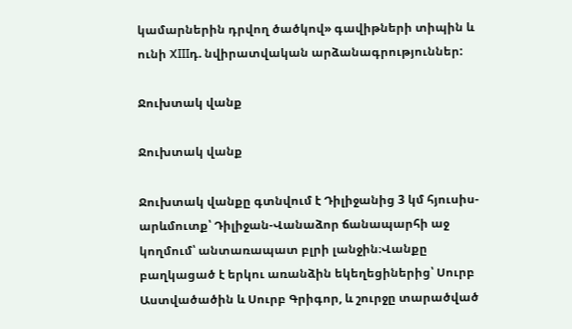կամարներին դրվող ծածկով» գավիթների տիպին և ունի XIIIդ. նվիրատվական արձանագրություններ:

Ջուխտակ վանք

Ջուխտակ վանք

Ջուխտակ վանքը գտնվում է Դիլիջանից 3 կմ հյուսիս-արևմուտք՝ Դիլիջան-Վանաձոր ճանապարհի աջ կողմում՝ անտառապատ բլրի լանջին։Վանքը բաղկացած է երկու առանձին եկեղեցիներից՝ Սուրբ Աստվածածին և Սուրբ Գրիգոր, և շուրջը տարածված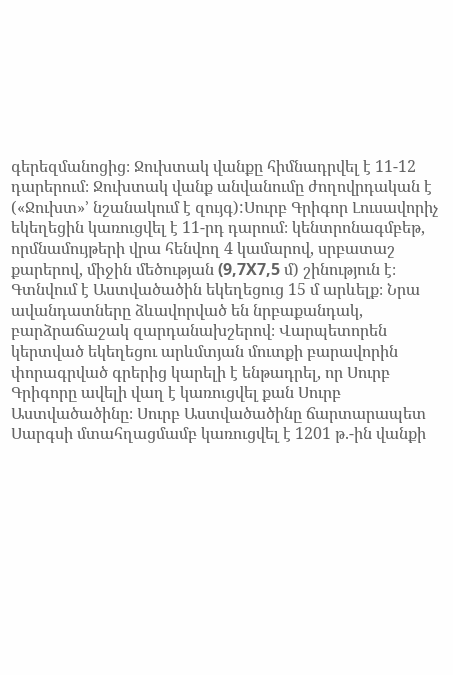գերեզմանոցից։ Ջուխտակ վանքը հիմնադրվել է 11-12 դարերում։ Ջուխտակ վանք անվանումը ժողովրդական է («Ջուխտ»’ նշանակում է զույգ):Սուրբ Գրիգոր Լուսավորիչ եկեղեցին կառուցվել է 11-րդ դարում։ կենտրոնագմբեթ, որմնամույթերի վրա հենվող 4 կամարով, սրբատաշ քարերով, միջին մեծության (9,7X7,5 մ) շինություն է։ Գտնվում է Աստվածածին եկեղեցուց 15 մ արևելք։ Նրա ավանդատները ձևավորված են նրբաքանդակ, բարձրաճաշակ զարդանախշերով։ Վարպետորեն կերտված եկեղեցու արևմտյան մուտքի բարավորին փորագրված գրերից կարելի է ենթադրել, որ Սուրբ Գրիգորը ավելի վաղ է կառուցվել քան Սուրբ Աստվածածինը։ Սուրբ Աստվածածինը ճարտարապետ Սարգսի մտահղացմամբ կառուցվել է 1201 թ.-ին վանքի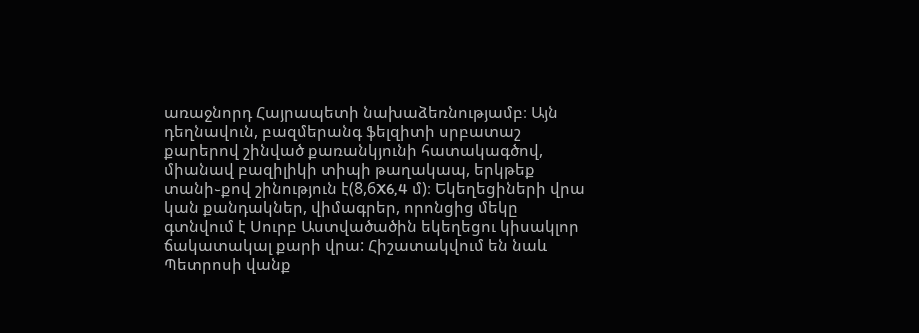առաջնորդ Հայրապետի նախաձեռնությամբ։ Այն դեղնավուն, բազմերանգ ֆելզիտի սրբատաշ քարերով շինված քառանկյունի հատակագծով, միանավ բազիլիկի տիպի թաղակապ, երկթեք տանի֊քով շինություն է(8,6X6,4 մ)։ Եկեղեցիների վրա կան քանդակներ, վիմագրեր, որոնցից մեկը գտնվում է Սուրբ Աստվածածին եկեղեցու կիսակլոր ճակատակալ քարի վրա: Հիշատակվում են նաև Պետրոսի վանք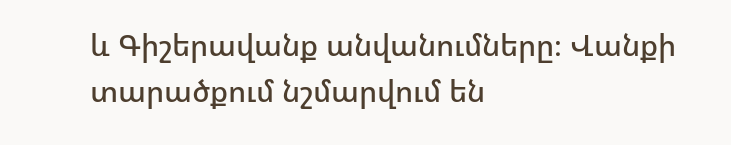և Գիշերավանք անվանումները։ Վանքի տարածքում նշմարվում են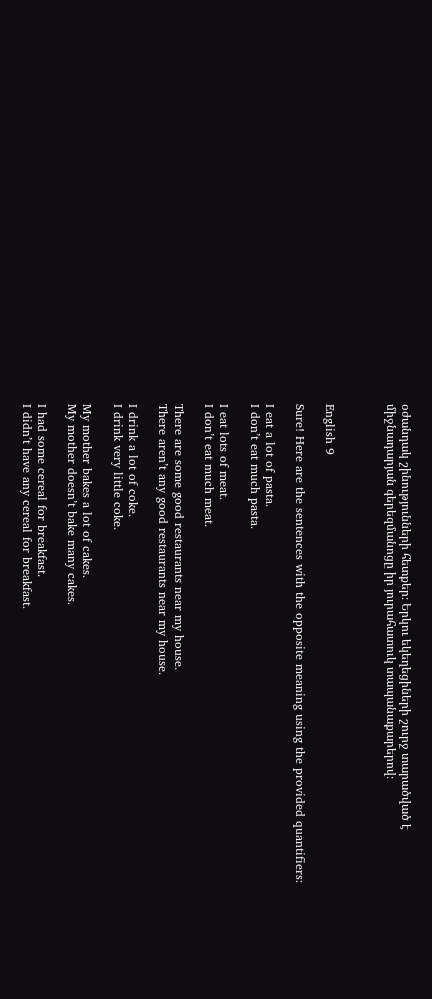օժանդակ շինությունների հետքեր։ Երկու եկեղեցիների շուրջ տարածված է միջնադարյան գերեզմանոցը իր յուրահատուկ տապանաքարերով։



English 9

Sure! Here are the sentences with the opposite meaning using the provided quantifiers:

I eat a lot of pasta.
I don’t eat much pasta.

I eat lots of meat.
I don’t eat much meat.

There are some good restaurants near my house.
There aren’t any good restaurants near my house.

I drink a lot of coke.
I drink very little coke.

My mother bakes a lot of cakes.
My mother doesn’t bake many cakes.

I had some cereal for breakfast.
I didn’t have any cereal for breakfast.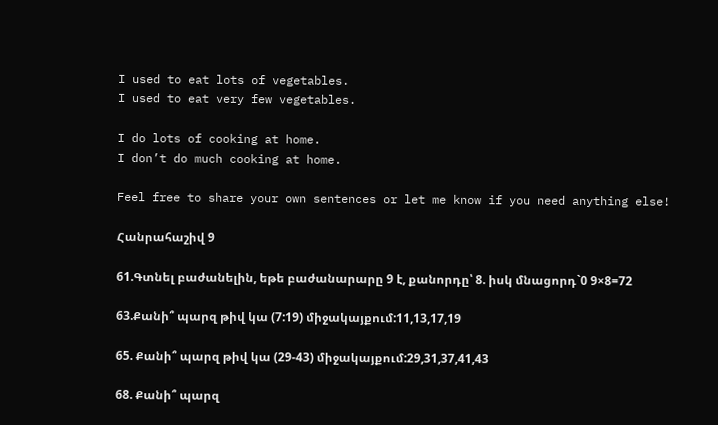I used to eat lots of vegetables.
I used to eat very few vegetables.

I do lots of cooking at home.
I don’t do much cooking at home.

Feel free to share your own sentences or let me know if you need anything else!

Հանրահաշիվ 9

61.Գտնել բաժանելին, եթե բաժանարարը 9 է, քանորդը՝ 8. իսկ մնացորդ`0 9×8=72

63.Քանի՞ պարզ թիվ կա (7:19) միջակայքում:11,13,17,19

65. Քանի՞ պարզ թիվ կա (29-43) միջակայքում:29,31,37,41,43

68. Քանի՞ պարզ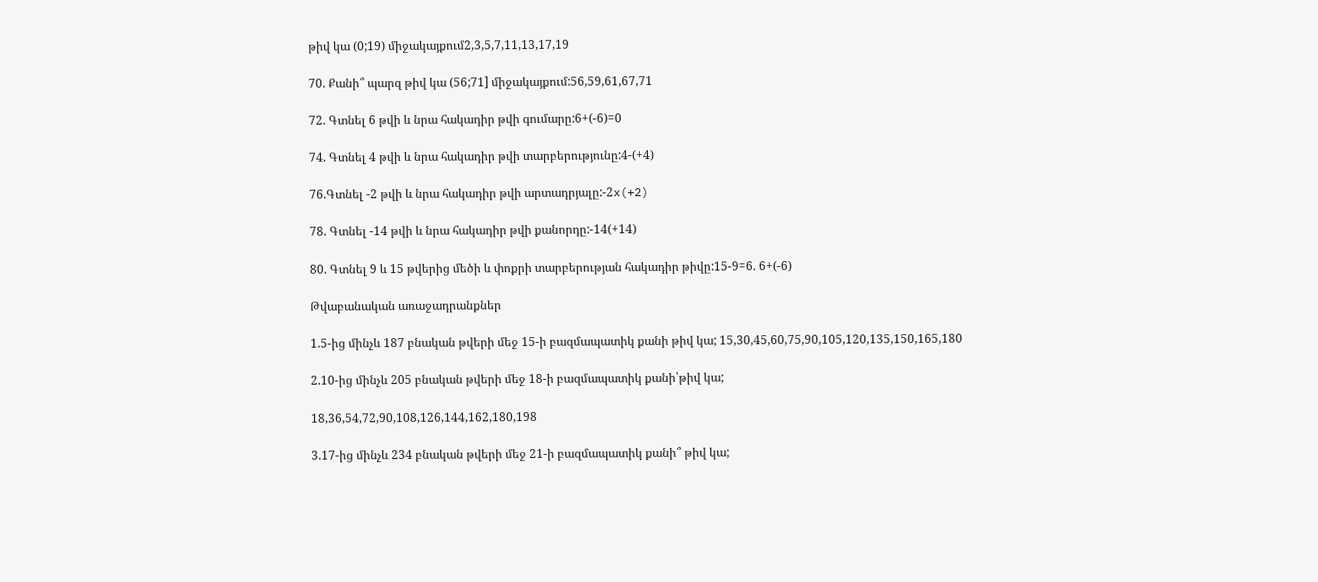թիվ կա (0;19) միջակայքում2,3,5,7,11,13,17,19

70. Քանի՞ պարզ թիվ կա (56;71] միջակայքում:56,59,61,67,71

72. Գտնել 6 թվի և նրա հակադիր թվի գումարը:6+(-6)=0

74. Գտնել 4 թվի և նրա հակադիր թվի տարբերությունը:4-(+4)

76.Գտնել -2 թվի և նրա հակադիր թվի արտադրյալը:-2x(+2)

78. Գտնել -14 թվի և նրա հակադիր թվի քանորդը:-14(+14)

80. Գտնել 9 և 15 թվերից մեծի և փոքրի տարբերության հակադիր թիվը:15-9=6. 6+(-6)

Թվաբանական առաջադրանքներ

1.5-ից մինչև 187 բնական թվերի մեջ 15-ի բազմապատիկ քանի թիվ կա; 15,30,45,60,75,90,105,120,135,150,165,180

2.10-ից մինչև 205 բնական թվերի մեջ 18-ի բազմապատիկ քանի՝թիվ կա;

18,36,54,72,90,108,126,144,162,180,198

3.17-ից մինչև 234 բնական թվերի մեջ 21-ի բազմապատիկ քանի՞ թիվ կա;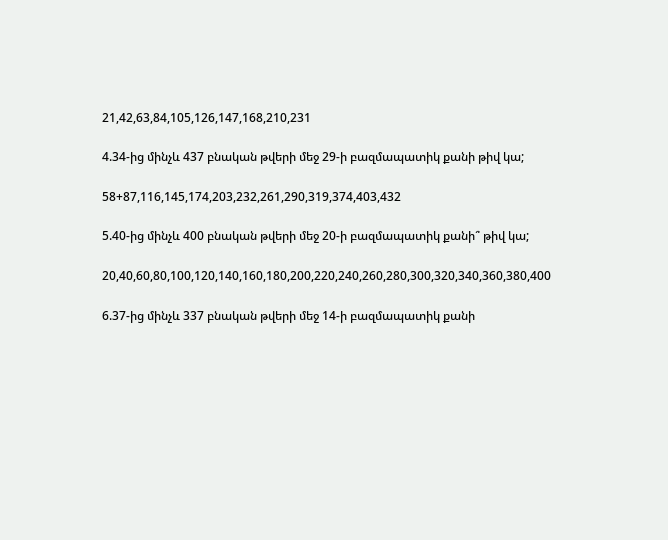21,42,63,84,105,126,147,168,210,231

4.34-ից մինչև 437 բնական թվերի մեջ 29-ի բազմապատիկ քանի թիվ կա;

58+87,116,145,174,203,232,261,290,319,374,403,432

5.40-ից մինչև 400 բնական թվերի մեջ 20-ի բազմապատիկ քանի՞ թիվ կա;

20,40,60,80,100,120,140,160,180,200,220,240,260,280,300,320,340,360,380,400

6.37-ից մինչև 337 բնական թվերի մեջ 14-ի բազմապատիկ քանի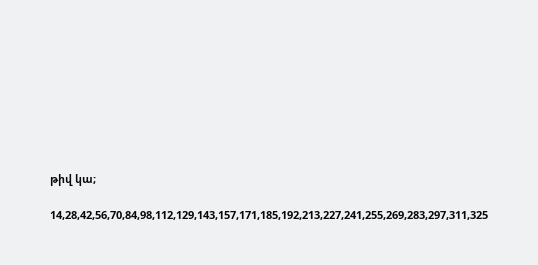թիվ կա;

14,28,42,56,70,84,98,112,129,143,157,171,185,192,213,227,241,255,269,283,297,311,325